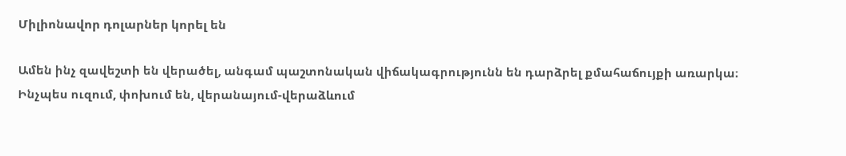Միլիոնավոր դոլարներ կորել են

Ամեն ինչ զավեշտի են վերածել, անգամ պաշտոնական վիճակագրությունն են դարձրել քմահաճույքի առարկա։ Ինչպես ուզում, փոխում են, վերանայում-վերաձևում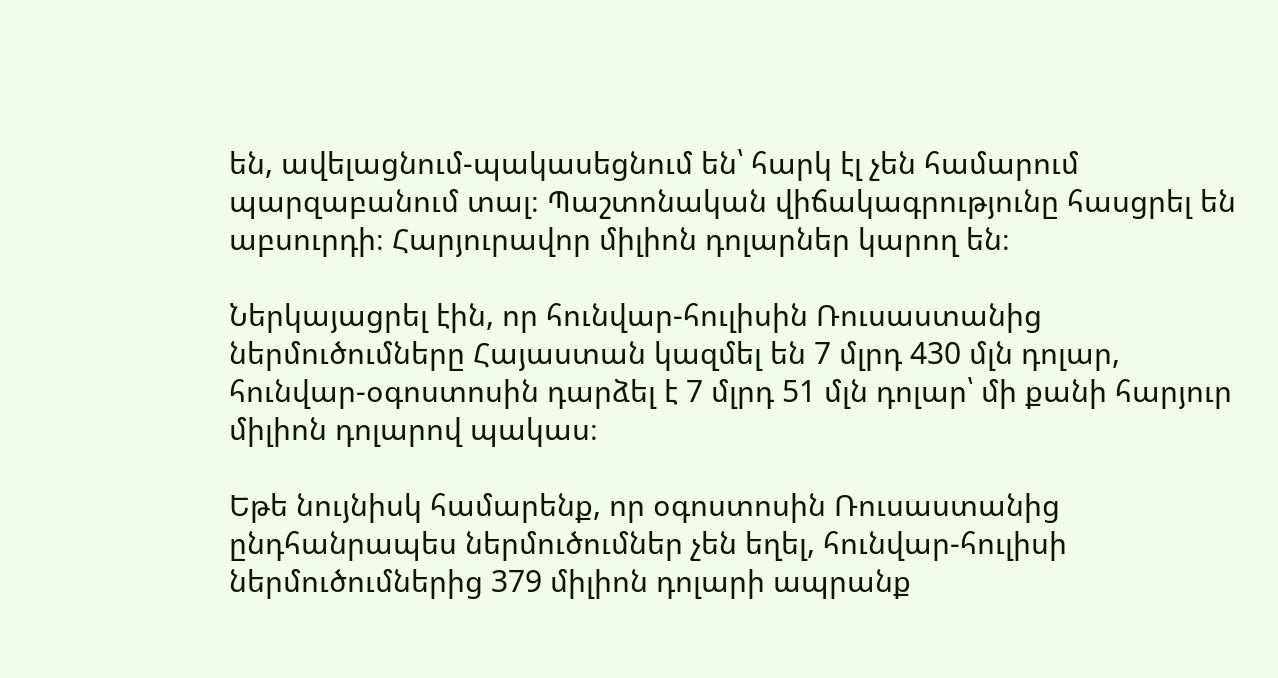են, ավելացնում-պակասեցնում են՝ հարկ էլ չեն համարում պարզաբանում տալ։ Պաշտոնական վիճակագրությունը հասցրել են աբսուրդի։ Հարյուրավոր միլիոն դոլարներ կարող են։

Ներկայացրել էին, որ հունվար-հուլիսին Ռուսաստանից ներմուծումները Հայաստան կազմել են 7 մլրդ 430 մլն դոլար, հունվար-օգոստոսին դարձել է 7 մլրդ 51 մլն դոլար՝ մի քանի հարյուր միլիոն դոլարով պակաս։

Եթե նույնիսկ համարենք, որ օգոստոսին Ռուսաստանից ընդհանրապես ներմուծումներ չեն եղել, հունվար-հուլիսի ներմուծումներից 379 միլիոն դոլարի ապրանք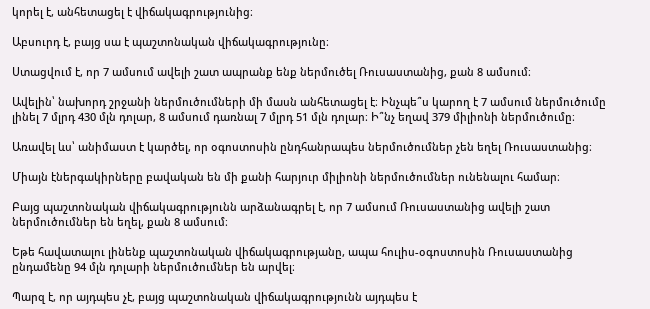կորել է, անհետացել է վիճակագրությունից։

Աբսուրդ է, բայց սա է պաշտոնական վիճակագրությունը։

Ստացվում է, որ 7 ամսում ավելի շատ ապրանք ենք ներմուծել Ռուսաստանից, քան 8 ամսում։

Ավելին՝ նախորդ շրջանի ներմուծումների մի մասն անհետացել է։ Ինչպե՞ս կարող է 7 ամսում ներմուծումը լինել 7 մլրդ 430 մլն դոլար, 8 ամսում դառնալ 7 մլրդ 51 մլն դոլար։ Ի՞նչ եղավ 379 միլիոնի ներմուծումը։

Առավել ևս՝ անիմաստ է կարծել, որ օգոստոսին ընդհանրապես ներմուծումներ չեն եղել Ռուսաստանից։

Միայն էներգակիրները բավական են մի քանի հարյուր միլիոնի ներմուծումներ ունենալու համար։

Բայց պաշտոնական վիճակագրությունն արձանագրել է, որ 7 ամսում Ռուսաստանից ավելի շատ ներմուծումներ են եղել, քան 8 ամսում։

Եթե հավատալու լինենք պաշտոնական վիճակագրությանը, ապա հուլիս-օգոստոսին Ռուսաստանից ընդամենը 94 մլն դոլարի ներմուծումներ են արվել։

Պարզ է, որ այդպես չէ, բայց պաշտոնական վիճակագրությունն այդպես է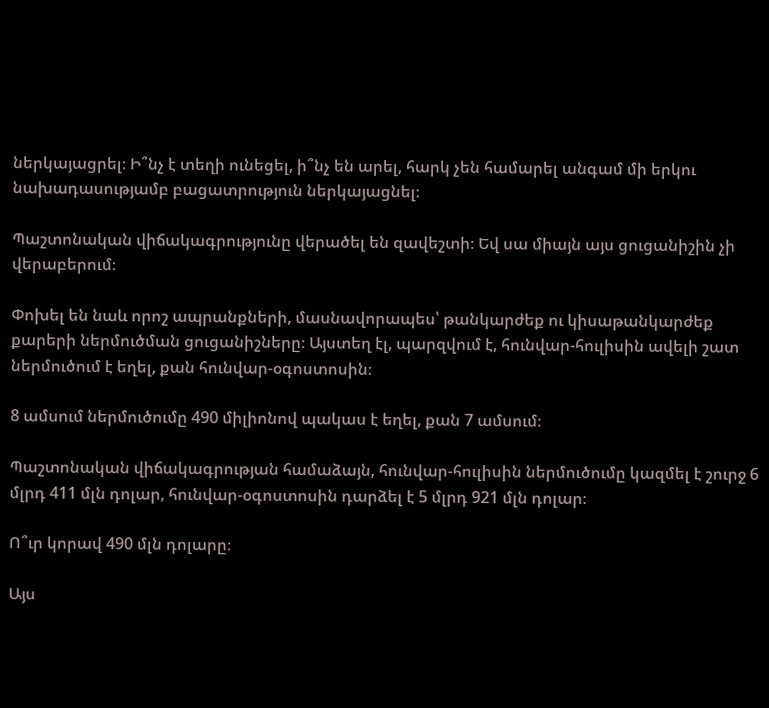ներկայացրել։ Ի՞նչ է տեղի ունեցել, ի՞նչ են արել, հարկ չեն համարել անգամ մի երկու նախադասությամբ բացատրություն ներկայացնել։

Պաշտոնական վիճակագրությունը վերածել են զավեշտի։ Եվ սա միայն այս ցուցանիշին չի վերաբերում։

Փոխել են նաև որոշ ապրանքների, մասնավորապես՝ թանկարժեք ու կիսաթանկարժեք քարերի ներմուծման ցուցանիշները։ Այստեղ էլ, պարզվում է, հունվար-հուլիսին ավելի շատ ներմուծում է եղել, քան հունվար-օգոստոսին։

8 ամսում ներմուծումը 490 միլիոնով պակաս է եղել, քան 7 ամսում։

Պաշտոնական վիճակագրության համաձայն, հունվար-հուլիսին ներմուծումը կազմել է շուրջ 6 մլրդ 411 մլն դոլար, հունվար-օգոստոսին դարձել է 5 մլրդ 921 մլն դոլար։

Ո՞ւր կորավ 490 մլն դոլարը։

Այս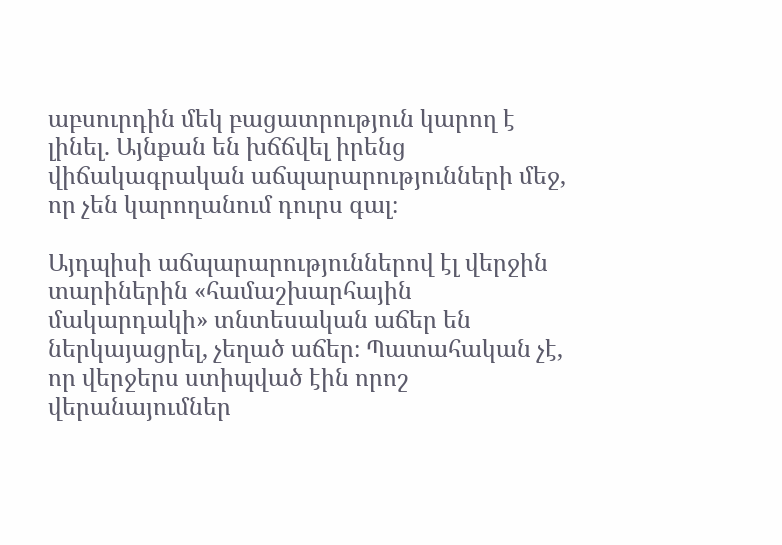աբսուրդին մեկ բացատրություն կարող է լինել. Այնքան են խճճվել իրենց վիճակագրական աճպարարությունների մեջ, որ չեն կարողանում դուրս գալ։

Այդպիսի աճպարարություններով էլ վերջին տարիներին «համաշխարհային մակարդակի» տնտեսական աճեր են ներկայացրել, չեղած աճեր։ Պատահական չէ, որ վերջերս ստիպված էին որոշ վերանայումներ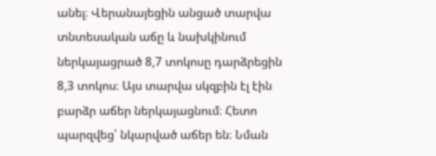անել։ Վերանայեցին անցած տարվա տնտեսական աճը և նախկինում ներկայացրած 8,7 տոկոսը դարձրեցին 8,3 տոկոս։ Այս տարվա սկզբին էլ էին բարձր աճեր ներկայացնում։ Հետո պարզվեց՝ նկարված աճեր են։ Նման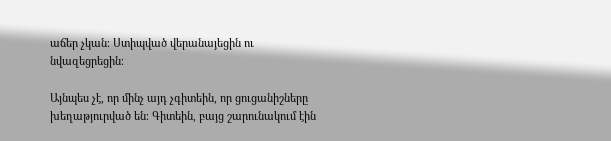աճեր չկան։ Ստիպված վերանայեցին ու նվազեցրեցին։

Այնպես չէ, որ մինչ այդ չգիտեին, որ ցուցանիշները խեղաթյուրված են։ Գիտեին, բայց շարունակում էին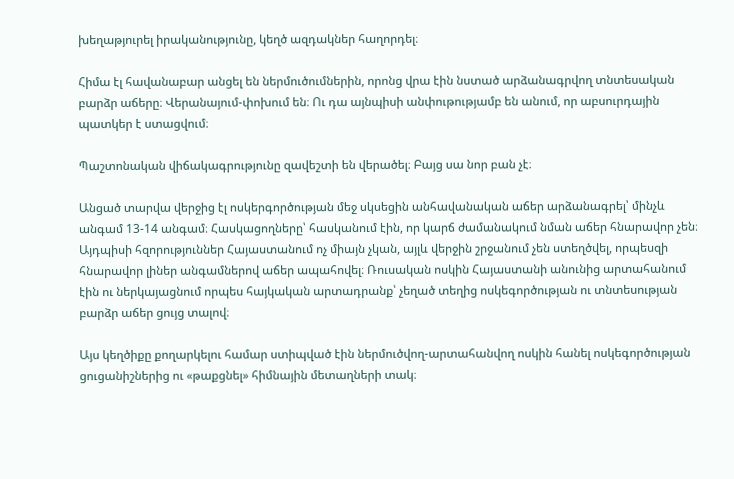խեղաթյուրել իրականությունը, կեղծ ազդակներ հաղորդել։

Հիմա էլ հավանաբար անցել են ներմուծումներին, որոնց վրա էին նստած արձանագրվող տնտեսական բարձր աճերը։ Վերանայում-փոխում են։ Ու դա այնպիսի անփութությամբ են անում, որ աբսուրդային պատկեր է ստացվում։

Պաշտոնական վիճակագրությունը զավեշտի են վերածել։ Բայց սա նոր բան չէ։

Անցած տարվա վերջից էլ ոսկերգործության մեջ սկսեցին անհավանական աճեր արձանագրել՝ մինչև անգամ 13-14 անգամ։ Հասկացողները՝ հասկանում էին, որ կարճ ժամանակում նման աճեր հնարավոր չեն։ Այդպիսի հզորություններ Հայաստանում ոչ միայն չկան, այլև վերջին շրջանում չեն ստեղծվել, որպեսզի հնարավոր լիներ անգամներով աճեր ապահովել։ Ռուսական ոսկին Հայաստանի անունից արտահանում էին ու ներկայացնում որպես հայկական արտադրանք՝ չեղած տեղից ոսկեգործության ու տնտեսության բարձր աճեր ցույց տալով։

Այս կեղծիքը քողարկելու համար ստիպված էին ներմուծվող-արտահանվող ոսկին հանել ոսկեգործության ցուցանիշներից ու «թաքցնել» հիմնային մետաղների տակ։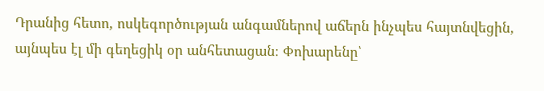Դրանից հետո, ոսկեգործության անգամներով աճերն ինչպես հայտնվեցին, այնպես էլ մի գեղեցիկ օր անհետացան։ Փոխարենը՝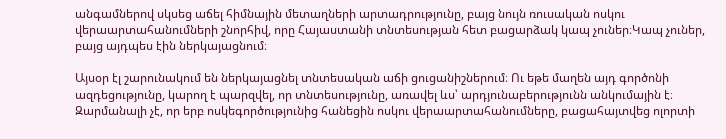անգամներով սկսեց աճել հիմնային մետաղների արտադրությունը, բայց նույն ռուսական ոսկու վերաարտահանումների շնորհիվ, որը Հայաստանի տնտեսության հետ բացարձակ կապ չուներ։Կապ չուներ, բայց այդպես էին ներկայացնում։

Այսօր էլ շարունակում են ներկայացնել տնտեսական աճի ցուցանիշներում։ Ու եթե մաղեն այդ գործոնի ազդեցությունը, կարող է պարզվել, որ տնտեսությունը, առավել ևս՝ արդյունաբերությունն անկումային է։ Զարմանալի չէ, որ երբ ոսկեգործությունից հանեցին ոսկու վերաարտահանումները, բացահայտվեց ոլորտի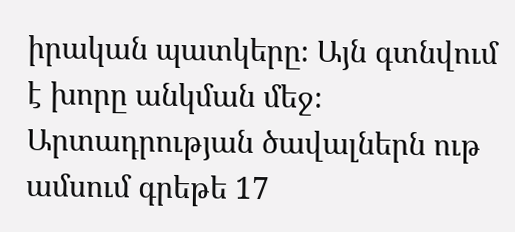իրական պատկերը։ Այն գտնվում է խորը անկման մեջ։ Արտադրության ծավալներն ութ ամսում գրեթե 17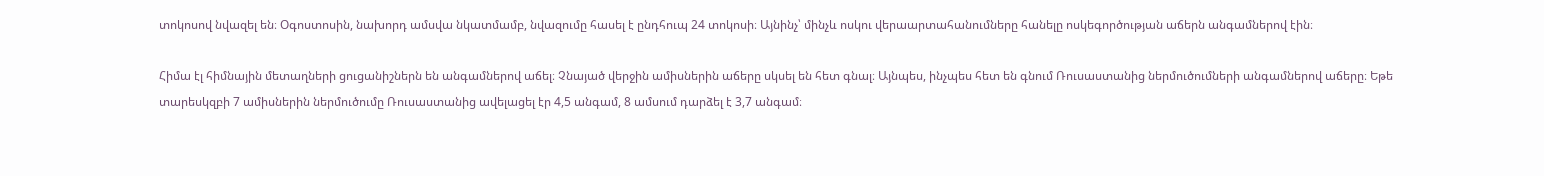տոկոսով նվազել են։ Օգոստոսին, նախորդ ամսվա նկատմամբ, նվազումը հասել է ընդհուպ 24 տոկոսի։ Այնինչ՝ մինչև ոսկու վերաարտահանումները հանելը ոսկեգործության աճերն անգամներով էին։

Հիմա էլ հիմնային մետաղների ցուցանիշներն են անգամներով աճել։ Չնայած վերջին ամիսներին աճերը սկսել են հետ գնալ։ Այնպես, ինչպես հետ են գնում Ռուսաստանից ներմուծումների անգամներով աճերը։ Եթե տարեսկզբի 7 ամիսներին ներմուծումը Ռուսաստանից ավելացել էր 4,5 անգամ, 8 ամսում դարձել է 3,7 անգամ։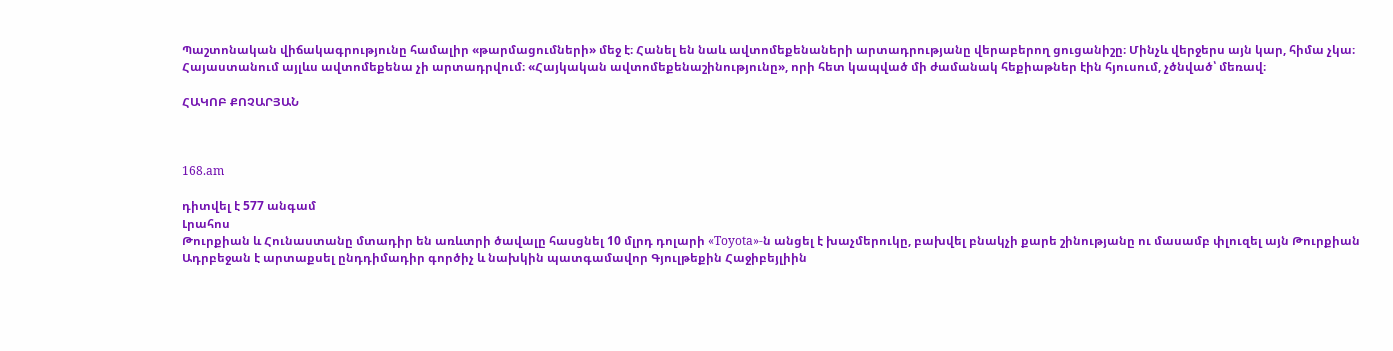Պաշտոնական վիճակագրությունը համալիր «թարմացումների» մեջ է։ Հանել են նաև ավտոմեքենաների արտադրությանը վերաբերող ցուցանիշը։ Մինչև վերջերս այն կար, հիմա չկա։ Հայաստանում այլևս ավտոմեքենա չի արտադրվում։ «Հայկական ավտոմեքենաշինությունը», որի հետ կապված մի ժամանակ հեքիաթներ էին հյուսում, չծնված՝ մեռավ։

ՀԱԿՈԲ ՔՈՉԱՐՅԱՆ



168.am

դիտվել է 577 անգամ
Լրահոս
Թուրքիան և Հունաստանը մտադիր են առևտրի ծավալը հասցնել 10 մլրդ դոլարի «Toyota»-ն անցել է խաչմերուկը, բախվել բնակչի քարե շինությանը ու մասամբ փլուզել այն Թուրքիան Ադրբեջան է արտաքսել ընդդիմադիր գործիչ և նախկին պատգամավոր Գյուլթեքին Հաջիբեյլիին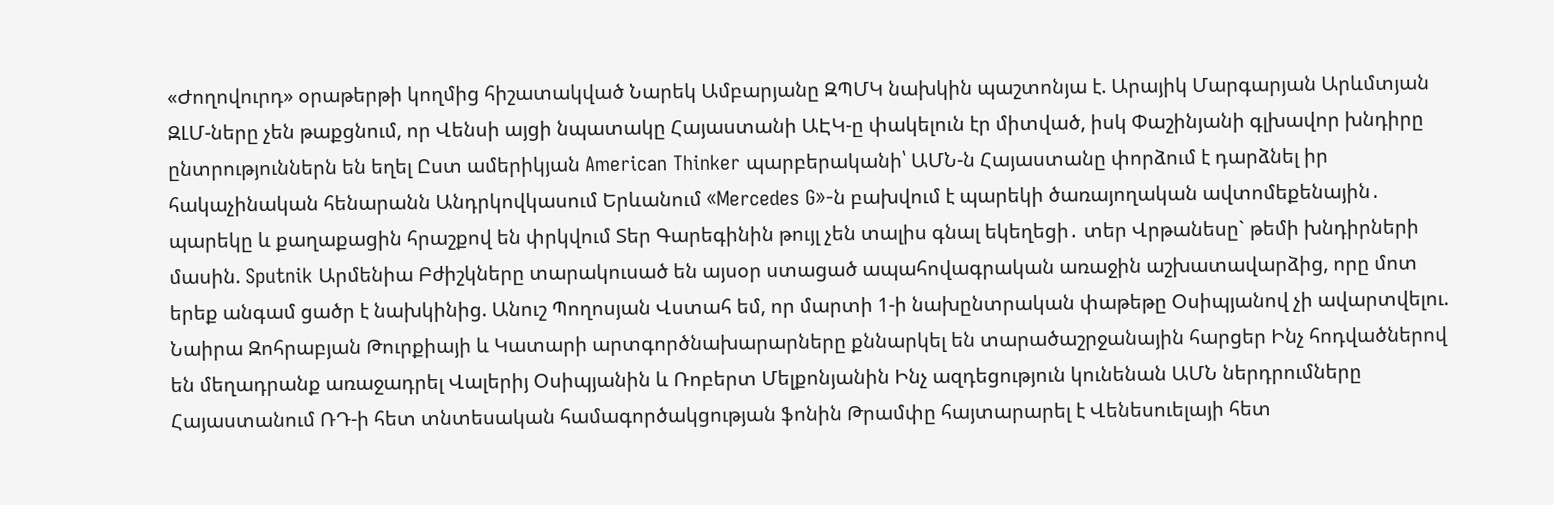«Ժողովուրդ» օրաթերթի կողմից հիշատակված Նարեկ Ամբարյանը ԶՊՄԿ նախկին պաշտոնյա է. Արայիկ Մարգարյան Արևմտյան ԶԼՄ-ները չեն թաքցնում, որ Վենսի այցի նպատակը Հայաստանի ԱԷԿ-ը փակելուն էր միտված, իսկ Փաշինյանի գլխավոր խնդիրը ընտրություններն են եղել Ըստ ամերիկյան American Thinker պարբերականի՝ ԱՄՆ-ն Հայաստանը փորձում է դարձնել իր հակաչինական հենարանն Անդրկովկասում Երևանում «Mercedes G»-ն բախվում է պարեկի ծառայողական ավտոմեքենային․ պարեկը և քաղաքացին հրաշքով են փրկվում Տեր Գարեգինին թույլ չեն տալիս գնալ եկեղեցի․ տեր Վրթանեսը` թեմի խնդիրների մասին. Sputnik Արմենիա Բժիշկները տարակուսած են այսօր ստացած ապահովագրական առաջին աշխատավարձից, որը մոտ երեք անգամ ցածր է նախկինից. Անուշ Պողոսյան Վստահ եմ, որ մարտի 1-ի նախընտրական փաթեթը Օսիպյանով չի ավարտվելու. Նաիրա Զոհրաբյան Թուրքիայի և Կատարի արտգործնախարարները քննարկել են տարածաշրջանային հարցեր Ինչ հոդվածներով են մեղադրանք առաջադրել Վալերիյ Օսիպյանին և Ռոբերտ Մելքոնյանին Ինչ ազդեցություն կունենան ԱՄՆ ներդրումները Հայաստանում ՌԴ-ի հետ տնտեսական համագործակցության ֆոնին Թրամփը հայտարարել է Վենեսուելայի հետ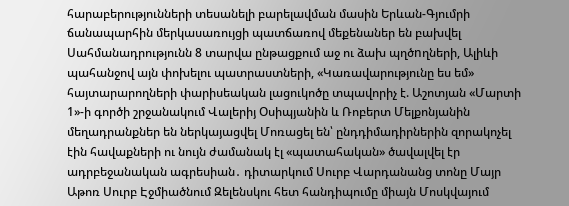հարաբերությունների տեսանելի բարելավման մասին Երևան-Գյումրի ճանապարհին մերկասառույցի պատճառով մեքենաներ են բախվել Սահմանադրությունն 8 տարվա ընթացքում աջ ու ձախ պղծnղների, Ալիևի պահանջով այն փոխելու պատրաստների, «Կառավարությունը ես եմ» հայտարարողների փարիսեական լացուկոծը տպավորիչ է. Աշոտյան «Մարտի 1»-ի գործի շրջանակում Վալերիյ Օսիպյանին և Ռոբերտ Մելքոնյանին մեղադրանքներ են ներկայացվել Մոռացել են՝ ընդդիմադիրներին զորակոչել էին հավաքների ու նույն ժամանակ էլ «պատահական» ծավալվել էր ադրբեջանական ագրեսիան․ դիտարկում Սուրբ Վարդանանց տոնը Մայր Աթոռ Սուրբ Էջմիածնում Զելենսկու հետ հանդիպումը միայն Մոսկվայում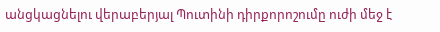անցկացնելու վերաբերյալ Պուտինի դիրքորոշումը ուժի մեջ է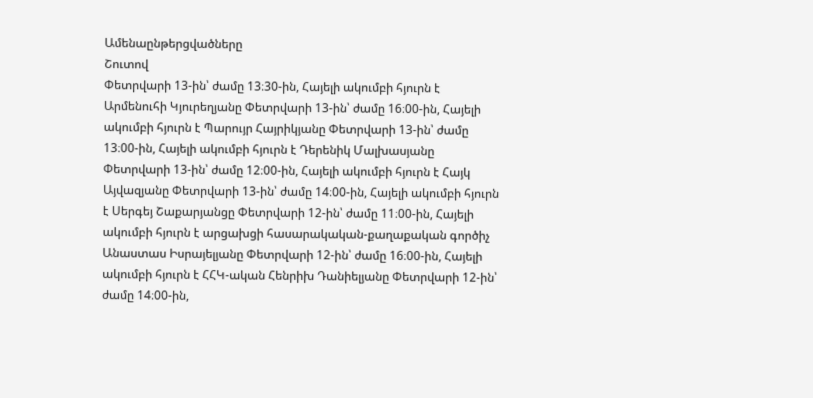Ամենաընթերցվածները
Շուտով
Փետրվարի 13-ին՝ ժամը 13։30-ին, Հայելի ակումբի հյուրն է Արմենուհի Կյուրեղյանը Փետրվարի 13-ին՝ ժամը 16։00-ին, Հայելի ակումբի հյուրն է Պարույր Հայրիկյանը Փետրվարի 13-ին՝ ժամը 13։00-ին, Հայելի ակումբի հյուրն է Դերենիկ Մալխասյանը Փետրվարի 13-ին՝ ժամը 12։00-ին, Հայելի ակումբի հյուրն է Հայկ Այվազյանը Փետրվարի 13-ին՝ ժամը 14։00-ին, Հայելի ակումբի հյուրն է Սերգեյ Շաքարյանցը Փետրվարի 12-ին՝ ժամը 11։00-ին, Հայելի ակումբի հյուրն է արցախցի հասարակական-քաղաքական գործիչ Անաստաս Իսրայելյանը Փետրվարի 12-ին՝ ժամը 16։00-ին, Հայելի ակումբի հյուրն է ՀՀԿ-ական Հենրիխ Դանիելյանը Փետրվարի 12-ին՝ ժամը 14։00-ին,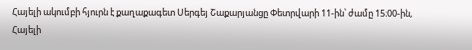Հայելի ակումբի հյուրն է քաղաքագետ Սերգեյ Շաքարյանցը Փետրվարի 11-ին՝ ժամը 15։00-ին, Հայելի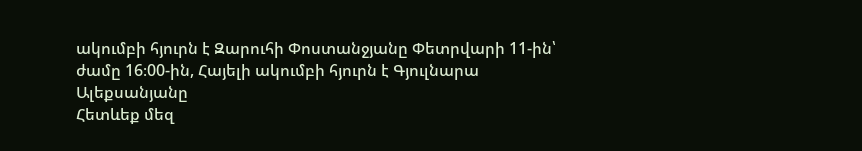ակումբի հյուրն է Զարուհի Փոստանջյանը Փետրվարի 11-ին՝ ժամը 16։00-ին, Հայելի ակումբի հյուրն է Գյուլնարա Ալեքսանյանը
Հետևեք մեզ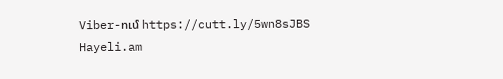Viber-ում https://cutt.ly/5wn8sJBS
Hayeli.am